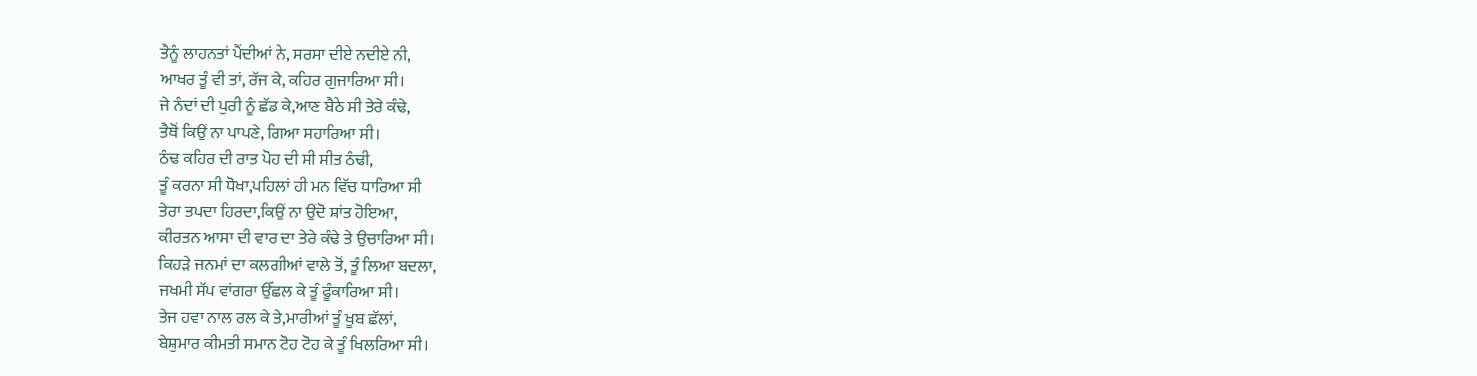ਤੈਨੂੰ ਲਾਹਨਤਾਂ ਪੈਂਦੀਆਂ ਨੇ, ਸਰਸਾ ਦੀਏ ਨਦੀਏ ਨੀ,
ਆਖਰ ਤੂੰ ਵੀ ਤਾਂ, ਰੱਜ ਕੇ, ਕਹਿਰ ਗੁਜਾਰਿਆ ਸੀ।
ਜੇ ਨੰਦਾਂ ਦੀ ਪੁਰੀ ਨੂੰ ਛੱਡ ਕੇ,ਆਣ ਬੈਠੇ ਸੀ ਤੇਰੇ ਕੰਢੇ,
ਤੈਥੋਂ ਕਿਉਂ ਨਾ ਪਾਪਣੇ, ਗਿਆ ਸਹਾਰਿਆ ਸੀ।
ਠੰਢ ਕਹਿਰ ਦੀ ਰਾਤ ਪੋਹ ਦੀ ਸੀ ਸੀਤ ਠੰਢੀ,
ਤੂੰ ਕਰਨਾ ਸੀ ਧੋਖਾ,ਪਹਿਲਾਂ ਹੀ ਮਨ ਵਿੱਚ ਧਾਰਿਆ ਸੀ
ਤੇਰਾ ਤਪਦਾ ਹਿਰਦਾ,ਕਿਉਂ ਨਾ ਉਂਦੋ ਸ਼ਾਂਤ ਹੋਇਆ,
ਕੀਰਤਨ ਆਸਾ ਦੀ ਵਾਰ ਦਾ ਤੇਰੇ ਕੰਢੇ ਤੇ ਉਚਾਰਿਆ ਸੀ।
ਕਿਹੜੇ ਜਨਮਾਂ ਦਾ ਕਲਗੀਆਂ ਵਾਲੇ ਤੋਂ, ਤੂੰ ਲਿਆ ਬਦਲਾ,
ਜਖਮੀ ਸੱਪ ਵਾਂਗਰਾ ਉੱਛਲ ਕੇ ਤੂੰ ਫੂੰਕਾਰਿਆ ਸੀ।
ਤੇਜ ਹਵਾ ਨਾਲ ਰਲ ਕੇ ਤੇ,ਮਾਰੀਆਂ ਤੂੰ ਖੂਬ ਛੱਲਾਂ,
ਬੇਸ਼ੁਮਾਰ ਕੀਮਤੀ ਸਮਾਨ ਟੋਹ ਟੋਹ ਕੇ ਤੂੰ ਖਿਲਰਿਆ ਸੀ।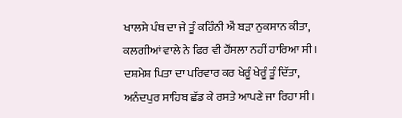ਖਾਲਸੇ ਪੰਥ ਦਾ ਜੇ ਤੂੰ ਕਹਿੰਨੀ ਐਂ ਬੜਾ ਨੁਕਸਾਨ ਕੀਤਾ,
ਕਲਗੀਆਂ ਵਾਲੇ ਨੇ ਫਿਰ ਵੀ ਹੌਂਸਲਾ ਨਹੀਂ ਹਾਰਿਆ ਸੀ ।
ਦਸ਼ਮੇਸ਼ ਪਿਤਾ ਦਾ ਪਰਿਵਾਰ ਕਰ ਖੇਰੂੰ ਖੇਰੂੰ ਤੂੰ ਦਿੱਤਾ,
ਅਨੰਦਪੁਰ ਸਾਹਿਬ ਛੱਡ ਕੇ ਰਸਤੇ ਆਪਣੇ ਜਾ ਰਿਹਾ ਸੀ।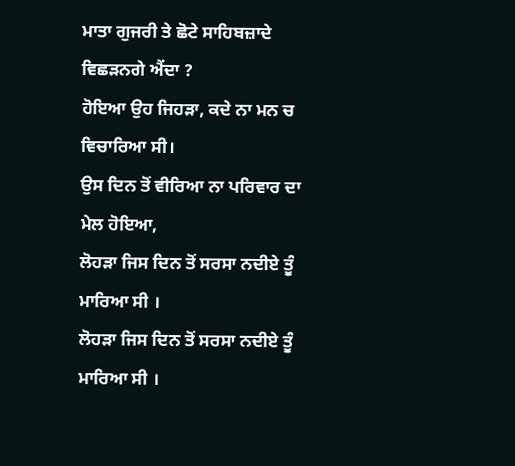ਮਾਤਾ ਗੁਜਰੀ ਤੇ ਛੋਟੇ ਸਾਹਿਬਜ਼ਾਦੇ ਵਿਛੜਨਗੇ ਐਂਦਾ ?
ਹੋਇਆ ਉਹ ਜਿਹੜਾ, ਕਦੇ ਨਾ ਮਨ ਚ ਵਿਚਾਰਿਆ ਸੀ।
ਉਸ ਦਿਨ ਤੋਂ ਵੀਰਿਆ ਨਾ ਪਰਿਵਾਰ ਦਾ ਮੇਲ ਹੋਇਆ,
ਲੋਹੜਾ ਜਿਸ ਦਿਨ ਤੋਂ ਸਰਸਾ ਨਦੀਏ ਤੂੰ ਮਾਰਿਆ ਸੀ ।
ਲੋਹੜਾ ਜਿਸ ਦਿਨ ਤੋਂ ਸਰਸਾ ਨਦੀਏ ਤੂੰ ਮਾਰਿਆ ਸੀ ।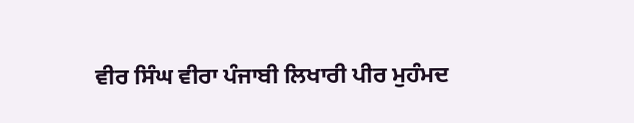ਵੀਰ ਸਿੰਘ ਵੀਰਾ ਪੰਜਾਬੀ ਲਿਖਾਰੀ ਪੀਰ ਮੁਹੰਮਦ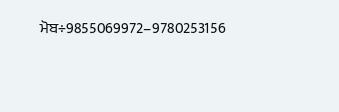ਮੋਬ÷9855069972–9780253156